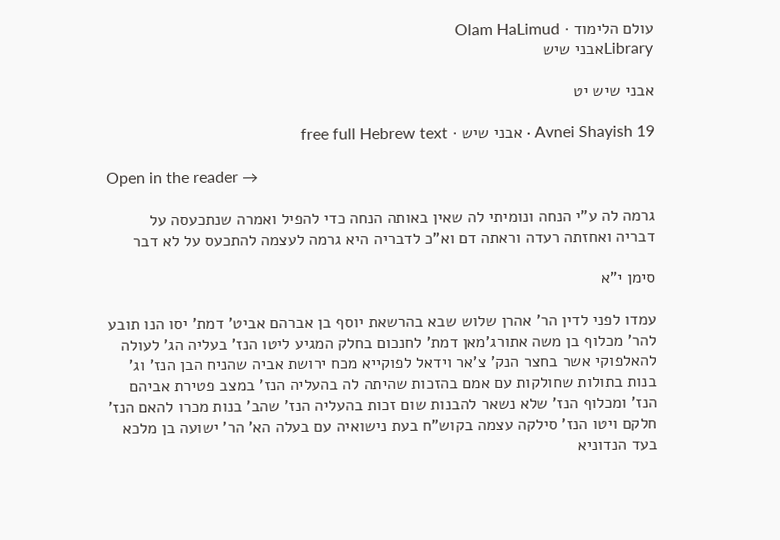עולם הלימוד · Olam HaLimud
Libraryאבני שיש

אבני שיש יט

Avnei Shayish 19 · אבני שיש · free full Hebrew text

Open in the reader →

גרמה לה ע"י הנחה ונומיתי לה שאין באותה הנחה כדי להפיל ואמרה שנתכעסה על דבריה ואחזתה רעדה וראתה דם וא"כ לדבריה היא גרמה לעצמה להתכעס על לא דבר

סימן י"א

עמדו לפני לדין הר' אהרן שלוש שבא בהרשאת יוסף בן אברהם אביט' דמת' יסו הנו תובע להר' מכלוף בן משה אתורג'מאן דמת' לחנכום בחלק המגיע ליטו הנז' בעליה הג' לעולה להאלפוקי אשר בחצר הנק' צ'אר וידאל לפוקייא מכח ירושת אביה שהניח הבן הנז' וג' בנות בתולות שחולקות עם אמם בהזכות שהיתה לה בהעליה הנז' במצב פטירת אביהם הנז' ומכלוף הנז' שלא נשאר להבנות שום זכות בהעליה הנז' שהב' בנות מכרו להאם הנז' חלקם ויטו הנז' סילקה עצמה בקוש"ח בעת נישואיה עם בעלה הא' הר' ישועה בן מלכא בעד הנדוניא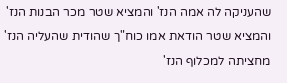שהעניקה לה אמה הנז' והמציא שטר מכר הבנות הנז' והמציא שטר הודאת אמו כוח"ך שהודית שהעליה הנז' מחציתה למכלוף הנז'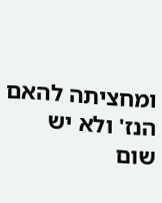ומחציתה להאם הנז' ולא יש שום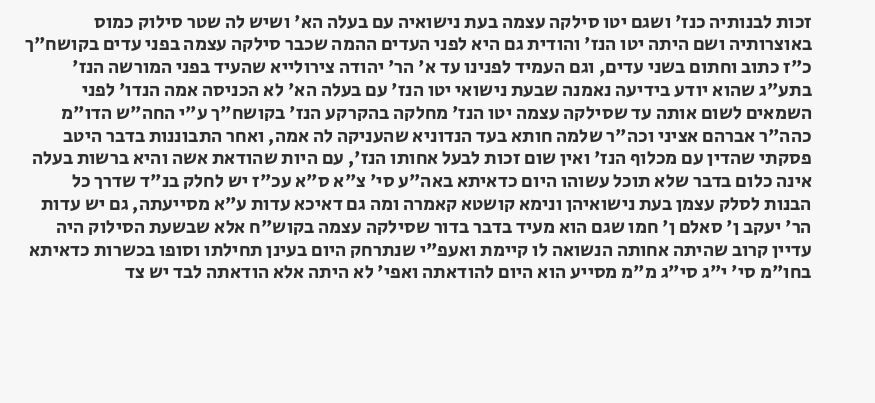זכות לבנותיה כנז' ושגם יטו סילקה עצמה בעת נישואיה עם בעלה הא' ושיש לה שטר סילוק כמוס באוצרותיה ושם היתה יטו הנז' והודית גם היא לפני העדים ההמה שכבר סילקה עצמה בפני עדים בקושח"ך כ"ז כתוב וחתום בשני עדים, וגם העמיד לפנינו עד א' הר' יהודה צירולייא שהעיד בפני המורשה הנז' בתע"ג שהוא יודע בידיעה נאמנה שבעת נישואי יטו הנז' עם בעלה הא' לא הכניסה אמה הנדו' לפני השמאים לשום אותה עד שסילקה עצמה יטו הנז' מחלקה בהקרקע הנז' בקושח"ך ע"י החה"ש הדו"מ כהה"ר אברהם אציני וכה"ר שלמה חותא בעד הנדוניא שהעניקה לה אמה, ואחר התבוננות בדבר היטב פסקתי שהדין עם מכלוף הנז' ואין שום זכות לבעל אחותו הנז', עם היות שהודאת אשה והיא ברשות בעלה אינה כלום בדבר שלא תוכל עשוהו היום כדאיתא באה"ע סי' צ"א ס"א עכ"ז יש לחלק בנ"ד שדרך כל הבנות לסלק עצמן בעת נישואיהן ונימא קושטא קאמרה ומה גם דאיכא עדות ע"א מסייעתה, גם יש עדות הר' יעקב ן' סאלם ן' חמו שגם הוא מעיד בדבר בדור שסילקה עצמה בקוש"ח אלא שבשעת הסילוק היה עדיין קרוב שהיתה אחותה הנשואה לו קיימת ואעפ"י שנתרחק היום בעינן תחילתו וסופו בכשרות כדאיתא בחו"מ סי' י"ג סי"ג מ"מ מסייע הוא היום להודאתה ואפי' לא היתה אלא הודאתה לבד יש צד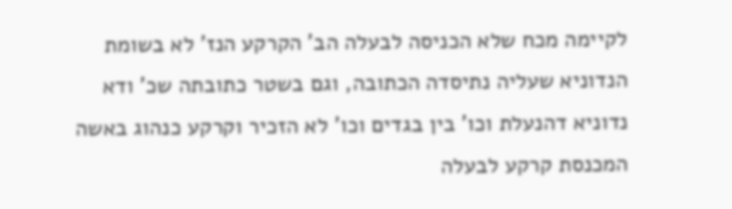לקיימה מכח שלא הכניסה לבעלה הב' הקרקע הנז' לא בשומת הנדוניא שעליה נתיסדה הכתובה, וגם בשטר כתובתה שכ' ודא נדוניא דהנעלת וכו' בין בגדים וכו' לא הזכיר וקרקע כנהוג באשה המכנסת קרקע לבעלה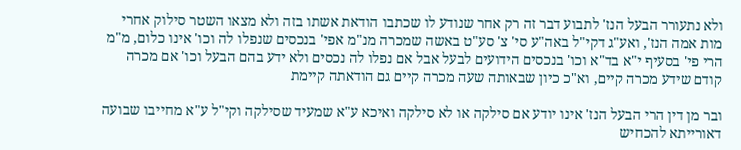ולא נתעורר הבעל הנז' לתבוע דבר זה רק אחר שנודע לו שכתבו הודאת אשתו בזה ולא מצאו השטר סילוק אחרי מות אמה הנז', ואע"ג דקי"ל באה"ע סי' צ' סע"ט באשה שמכרה מנ"מ אפי' בנכסים שנפלו לה וכו' אינו כלום, מ"מ הרי פי' בסעיף י"א בד"א וכו' בנכסים הידועים לבעל אבל אם נפלו לה נכסים ולא ידע בהם הבעל וכו' אם מכרה קודם שידע מכרה קיים, וא"כ כיון שבאותה שעה מכרה קיים גם הודאתה קיימת

ובר מן דין הרי הבעל הנז' אינו יודע אם סילקה או לא סילקה ואיכא ע"א שמעיד שסילקה וקי"ל ע"א מחייבו שבועה דאורייתא להכחיש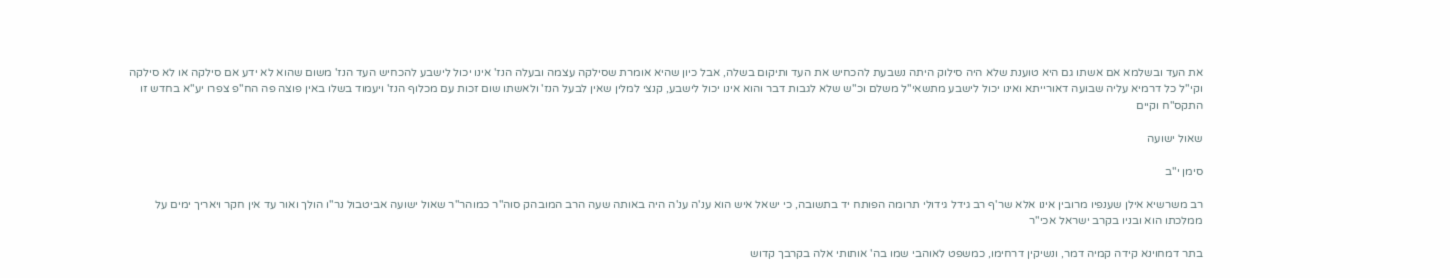את העד ובשלמא אם אשתו גם היא טוענת שלא היה סילוק היתה נשבעת להכחיש את העד ותיקום בשלה, אבל כיון שהיא אומרת שסילקה עצמה ובעלה הנז' אינו יכול לישבע להכחיש העד הנז' משום שהוא לא ידע אם סילקה או לא סילקה וקי"ל כל דרמיא עליה שבועה דאורייתא ואינו יכול לישבע מתשאי"ל משלם וכ"ש שלא לגבות דבר והוא אינו יכול לישבע, קנצי למלין שאין לבעל הנז' ולאשתו שום זכות עם מכלוף הנז' ויעמוד בשלו באין פוצה פה הח"פ צפרו יע"א בחדש זו התקס"ח וקיים

שאול ישועה

סימן י"ב

רב משרשיא אילן שענפיו מרובין אינו אלא שר'ף רב גידל גידולי תרומה הפותח יד בתשובה, כי ישאל איש הוא ענ'ה ענ'ה היה באותה שעה הרב המובהק סוה"ר כמוהר"ר שאול ישועה אביטבול נר"ו הולך ואור עד אין חקר ויאריך ימים על ממלכתו הוא ובניו בקרב ישראל אכי"ר

בתר דמחוינא קידה קמיה דמר, ונשיקין דרחימו, כמשפט לאוהבי שמו בה' אותותי אלה בקרבך קדוש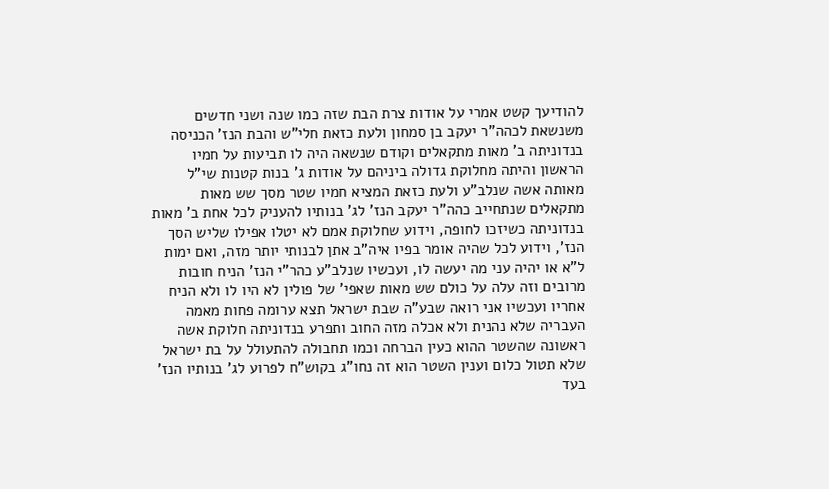להודיעך קשט אמרי על אודות צרת הבת שזה כמו שנה ושני חדשים משנשאת לכהה"ר יעקב בן סמחון ולעת כזאת חלי"ש והבת הנז' הכניסה בנדוניתה ב' מאות מתקאלים וקודם שנשאה היה לו תביעות על חמיו הראשון והיתה מחלוקת גדולה ביניהם על אודות ג' בנות קטנות שי"ל מאותה אשה שנלב"ע ולעת כזאת המציא חמיו שטר מסך שש מאות מתקאלים שנתחייב כהה"ר יעקב הנז' לג' בנותיו להעניק לכל אחת ב' מאות בנדוניתה כשיזכו לחופה, וידוע שחלוקת אמם לא יטלו אפילו שליש הסך הנז', וידוע לכל שהיה אומר בפיו איה"ב אתן לבנותי יותר מזה, ואם ימות ל"א או יהיה עני מה יעשה לו, ועכשיו שנלב"ע כהר"י הנז' הניח חובות מרובים וזה עלה על כולם שש מאות שאפי' של פולין לא היו לו ולא הניח אחריו ועכשיו אני רואה שבע"ה שבת ישראל תצא ערומה פחות מאמה העבריה שלא נהנית ולא אכלה מזה החוב ותפרע בנדוניתה חלוקת אשה ראשונה שהשטר ההוא כעין הברחה וכמו תחבולה להתעולל על בת ישראל שלא תטול כלום וענין השטר הוא זה נחו"ג בקוש"ח לפרוע לג' בנותיו הנז' בעד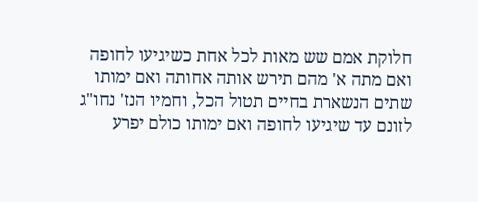חלוקת אמם שש מאות לכל אחת כשיגיעו לחופה ואם מתה א' מהם תירש אותה אחותה ואם ימותו שתים הנשארת בחיים תטול הכל, וחמיו הנז' נחו"ג לזונם עד שיגיעו לחופה ואם ימותו כולם יפרע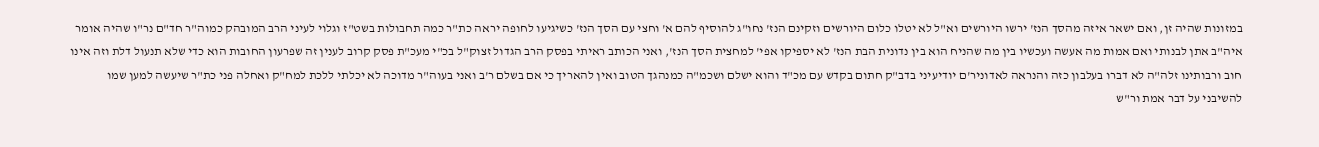במזונות שהיה זן, ואם ישאר איזה מהסך הנז' ירשו היורשים וא"ל לא יטלו כלום היורשים וזקינם הנז' נחו"ג להוסיף להם א' וחצי עם הסך הנז' כשיגיעו לחופה יראה כת"ר כמה תחבולות בשט"ז וגלוי לעיני הרב המובהק כמוה"ר חד"ם נר"ו שהיה אומר איה"ב אתן לבנותי ואם אמות מה אעשה ועכשיו בין מה שהניח הוא בין נדונית הבת הנז' לא יספיקו אפי' למחצית הסך הנז', ואני הכותב ראיתי בפסק הרב הגדול זצוק"ל בכ"י מעכ"ת פסק קרוב לענין זה שפרעון החובות הוא כדי שלא תנעול דלת וזה אינו חוב ורבותינו זלה"ה לא דברו בעלבון כזה והנראה לאדוניר'ם יודיעיני בדב"ק חתום בקדש עם מכ"ד והוא ישלם ושכמ"ה כמנהגך הטוב ואין להאריך כי אם בשלם ר'ב ואני בעוה"ר מדוכה לא יכלתי ללכת למח"ק ואחלה פני כת"ר שיעשה למען שמו להשיבני על דבר אמת ור"ש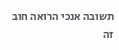תשובה אנכי הרואה חוב זה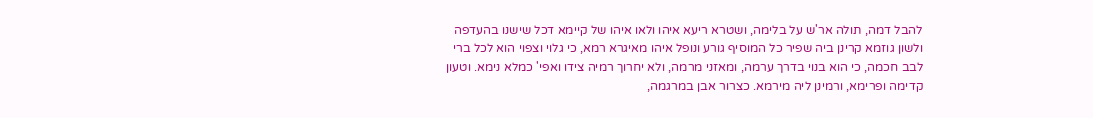להבל דמה, תולה אר'ש על בלימה, ושטרא ריעא איהו ולאו איהו של קיימא דכל שישנו בהעדפה ולשון גוזמא קרינן ביה שפיר כל המוסיף גורע ונופל איהו מאיגרא רמא, כי גלוי וצפוי הוא לכל ברי לבב חכמה, כי הוא בנוי בדרך ערמה, ומאזני מרמה, ולא יחרוך רמיה צידו ואפי' כמלא נימא. וטעון קדימה ופרימא, ורמינן ליה מירמא. כצרור אבן במרגמה,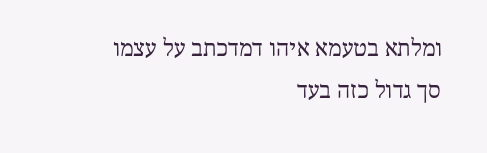ומלתא בטעמא איהו דמדכתב על עצמו סך גדול כזה בעד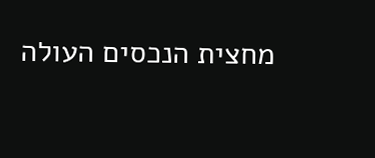מחצית הנכסים העולה